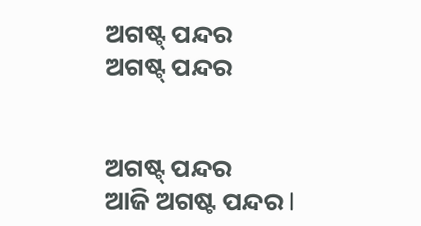ଅଗଷ୍ଟ୍ ପନ୍ଦର
ଅଗଷ୍ଟ୍ ପନ୍ଦର


ଅଗଷ୍ଟ୍ ପନ୍ଦର
ଆଜି ଅଗଷ୍ଟ ପନ୍ଦର l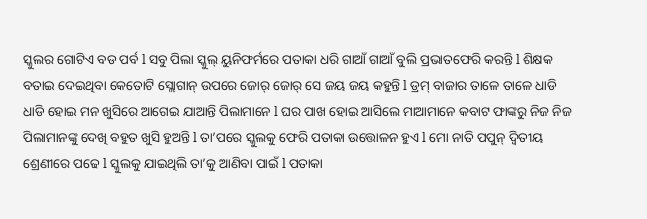ସ୍କୁଲର ଗୋଟିଏ ବଡ ପର୍ବ l ସବୁ ପିଲା ସ୍କୁଲ୍ ୟୁନିଫର୍ମରେ ପତାକା ଧରି ଗାଆଁ ଗାଆଁ ବୁଲି ପ୍ରଭାତଫେରି କରନ୍ତି l ଶିକ୍ଷକ ବତାଇ ଦେଇଥିବା କେତୋଟି ସ୍ଲୋଗାନ୍ ଉପରେ ଜୋର୍ ଜୋର୍ ସେ ଜୟ ଜୟ କହୁନ୍ତି l ଡ୍ରମ୍ ବାଜାର ତାଳେ ତାଳେ ଧାଡି ଧାଡି ହୋଇ ମନ ଖୁସିରେ ଆଗେଇ ଯାଆନ୍ତି ପିଲାମାନେ l ଘର ପାଖ ହୋଇ ଆସିଲେ ମାଆମାନେ କବାଟ ଫାଙ୍କରୁ ନିଜ ନିଜ ପିଲାମାନଙ୍କୁ ଦେଖି ବହୁତ ଖୁସି ହୁଅନ୍ତି l ତା’ପରେ ସ୍କୁଲକୁ ଫେରି ପତାକା ଉତ୍ତୋଳନ ହୁଏ l ମୋ ନାତି ପପୁନ୍ ଦ୍ୱିତୀୟ ଶ୍ରେଣୀରେ ପଢେ l ସ୍କୁଲକୁ ଯାଇଥିଲି ତା’କୁ ଆଣିବା ପାଇଁ l ପତାକା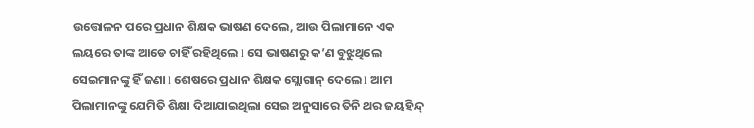ଉତ୍ତୋଳନ ପରେ ପ୍ରଧାନ ଶିକ୍ଷକ ଭାଷଣ ଦେଲେ, ଆଉ ପିଲାମାନେ ଏକ ଲୟରେ ତାଙ୍କ ଆଡେ ଚାହିଁ ରହିଥିଲେ l ସେ ଭାଷଣରୁ କ’ଣ ବୁଝୁଥିଲେ ସେଇମାନଙ୍କୁ ହିଁ ଜଣା l ଶେଷରେ ପ୍ରଧାନ ଶିକ୍ଷକ ସ୍ଲୋଗାନ୍ ଦେଲେ l ଆମ ପିଲାମାନଙ୍କୁ ଯେମିତି ଶିକ୍ଷା ଦିଆଯାଇଥିଲା ସେଇ ଅନୁସାରେ ତିନି ଥର ଜୟହିନ୍ଦ୍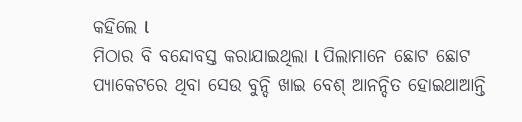କହିଲେ l
ମିଠାର ବି ବନ୍ଦୋବସ୍ତ କରାଯାଇଥିଲା l ପିଲାମାନେ ଛୋଟ ଛୋଟ ପ୍ୟାକେଟରେ ଥିବା ସେଉ ବୁନ୍ଦି ଖାଇ ବେଶ୍ ଆନନ୍ଦିତ ହୋଇଥାଆନ୍ତି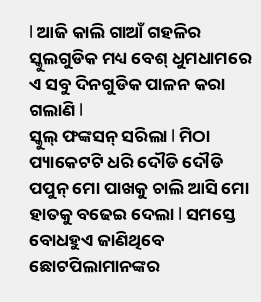l ଆଜି କାଲି ଗାଆଁ ଗହଳିର ସ୍କୁଲଗୁଡିକ ମଧ୍ୟ ବେଶ୍ ଧୁମଧାମରେ ଏ ସବୁ ଦିନଗୁଡିକ ପାଳନ କରା ଗଲାଣି l
ସ୍କୁଲ୍ ଫଙ୍କସନ୍ ସରିଲା l ମିଠା ପ୍ୟାକେଟଟି ଧରି ଦୌଡି ଦୌଡି ପପୁନ୍ ମୋ ପାଖକୁ ଚାଲି ଆସି ମୋ ହାତକୁ ବଢେଇ ଦେଲା l ସମସ୍ତେ ବୋଧହୁଏ ଜାଣିଥିବେ ଛୋଟପିଲାମାନଙ୍କର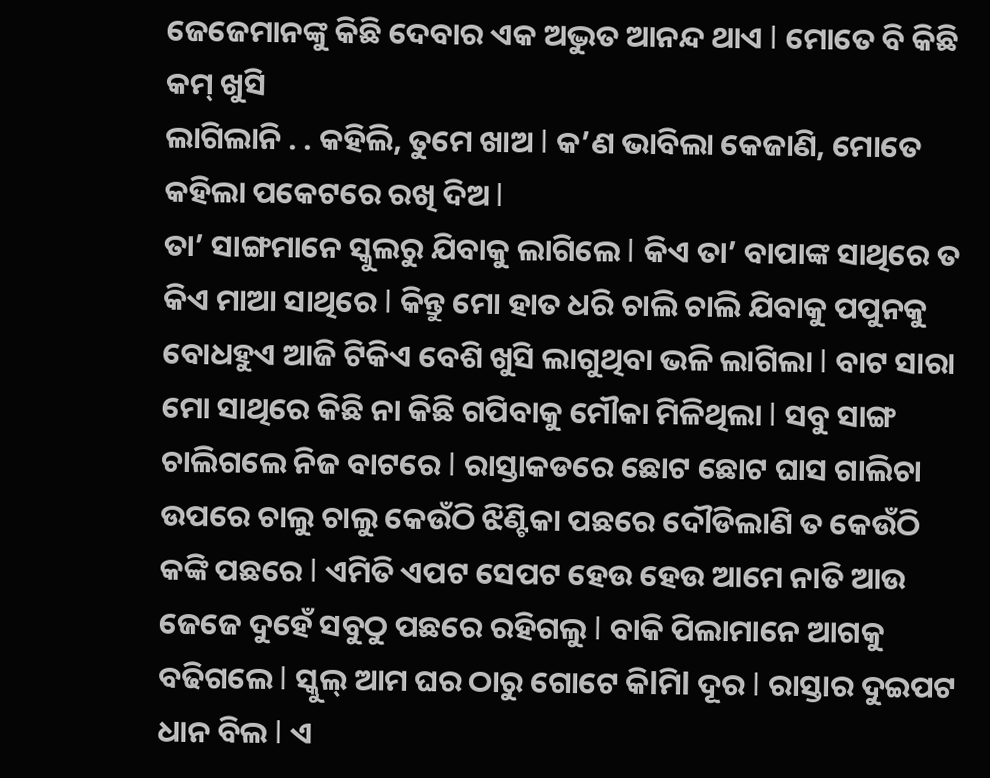ଜେଜେମାନଙ୍କୁ କିଛି ଦେବାର ଏକ ଅଦ୍ଭୁତ ଆନନ୍ଦ ଥାଏ l ମୋତେ ବି କିଛି କମ୍ ଖୁସି
ଲାଗିଲାନି . . କହିଲି, ତୁମେ ଖାଅ l କ’ଣ ଭାବିଲା କେଜାଣି, ମୋତେ କହିଲା ପକେଟରେ ରଖି ଦିଅ l
ତା’ ସାଙ୍ଗମାନେ ସ୍କୁଲରୁ ଯିବାକୁ ଲାଗିଲେ l କିଏ ତା’ ବାପାଙ୍କ ସାଥିରେ ତ କିଏ ମାଆ ସାଥିରେ l କିନ୍ତୁ ମୋ ହାତ ଧରି ଚାଲି ଚାଲି ଯିବାକୁ ପପୁନକୁ ବୋଧହୁଏ ଆଜି ଟିକିଏ ବେଶି ଖୁସି ଲାଗୁଥିବା ଭଳି ଲାଗିଲା l ବାଟ ସାରା ମୋ ସାଥିରେ କିଛି ନା କିଛି ଗପିବାକୁ ମୌକା ମିଳିଥିଲା l ସବୁ ସାଙ୍ଗ ଚାଲିଗଲେ ନିଜ ବାଟରେ l ରାସ୍ତାକଡରେ ଛୋଟ ଛୋଟ ଘାସ ଗାଲିଚା ଉପରେ ଚାଲୁ ଚାଲୁ କେଉଁଠି ଝିଣ୍ଟିକା ପଛରେ ଦୌଡିଲାଣି ତ କେଉଁଠି କଙ୍କି ପଛରେ l ଏମିତି ଏପଟ ସେପଟ ହେଉ ହେଉ ଆମେ ନାତି ଆଉ ଜେଜେ ଦୁହେଁ ସବୁଠୁ ପଛରେ ରହିଗଲୁ l ବାକି ପିଲାମାନେ ଆଗକୁ ବଢିଗଲେ l ସ୍କୁଲ୍ ଆମ ଘର ଠାରୁ ଗୋଟେ କିlମିl ଦୂର l ରାସ୍ତାର ଦୁଇପଟ ଧାନ ବିଲ l ଏ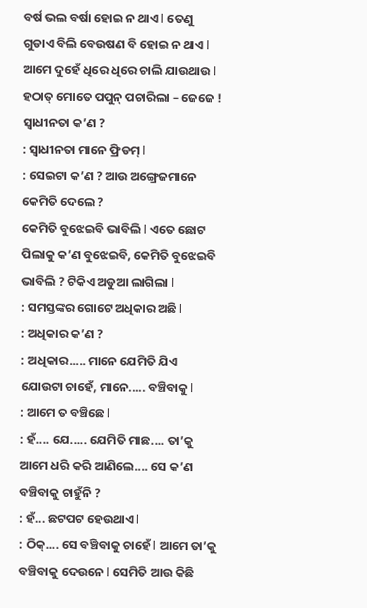ବର୍ଷ ଭଲ ବର୍ଷା ହୋଇ ନ ଥାଏ l ତେଣୁ ଗୁଡାଏ ବିଲି ବେଉଷଣ ବି ହୋଇ ନ ଥାଏ l ଆମେ ଦୁହେଁ ଧିରେ ଧିରେ ଚାଲି ଯାଉଥାଉ l
ହଠାତ୍ ମୋତେ ପପୁନ୍ ପଚାରିଲା – ଜେଜେ ! ସ୍ୱାଧୀନତା କ’ଣ ?
: ସ୍ୱାଧୀନତା ମାନେ ଫ୍ରିଡମ୍ l
: ସେଇଟା କ’ଣ ? ଆଉ ଅଙ୍ଗ୍ରେଜମାନେ କେମିତି ଦେଲେ ?
କେମିତି ବୁଝେଇବି ଭାବିଲି l ଏତେ ଛୋଟ ପିଲାକୁ କ’ଣ ବୁଝେଇବି, କେମିତି ବୁଝେଇବି ଭାବିଲି ? ଟିକିଏ ଅଡୁଆ ଲାଗିଲା l
: ସମସ୍ତଙ୍କର ଗୋଟେ ଅଧିକାର ଅଛି l
: ଅଧିକାର କ’ଣ ?
: ଅଧିକାର..... ମାନେ ଯେମିତି ଯିଏ ଯୋଉଟା ଚାହେଁ, ମାନେ..... ବଞ୍ଚିବାକୁ l
: ଆମେ ତ ବଞ୍ଚିଛେ l
: ହଁ.... ଯେ..... ଯେମିତି ମାଛ.... ତା’କୁ ଆମେ ଧରି କରି ଆଣିଲେ.... ସେ କ’ଣ ବଞ୍ଚିବାକୁ ଚାହୁଁନି ?
: ହଁ... ଛଟପଟ ହେଉଥାଏ l
: ଠିକ୍.... ସେ ବଞ୍ଚିବାକୁ ଚାହେଁ l ଆମେ ତା’କୁ ବଞ୍ଚିବାକୁ ଦେଉନେ l ସେମିତି ଆଉ କିଛି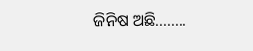ଜିନିଷ ଅଛି........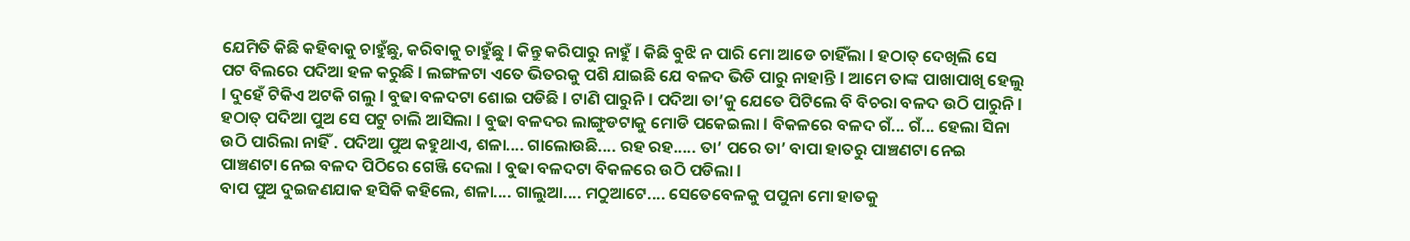ଯେମିତି କିଛି କହିବାକୁ ଚାହୁଁଛୁ, କରିବାକୁ ଚାହୁଁଛୁ l କିନ୍ତୁ କରିପାରୁ ନାହୁଁ l କିଛି ବୁଝି ନ ପାରି ମୋ ଆଡେ ଚାହିଁଲା l ହଠାତ୍ ଦେଖିଲି ସେ ପଟ ବିଲରେ ପଦିଆ ହଳ କରୁଛି l ଲଙ୍ଗଳଟା ଏତେ ଭିତରକୁ ପଶି ଯାଇଛି ଯେ ବଳଦ ଭିଡି ପାରୁ ନାହାନ୍ତି l ଆମେ ତାଙ୍କ ପାଖାପାଖି ହେଲୁ l ଦୁହେଁ ଟିକିଏ ଅଟକି ଗଲୁ l ବୁଢା ବଳଦଟା ଶୋଇ ପଡିଛି l ଟାଣି ପାରୁନି l ପଦିଆ ତା’କୁ ଯେତେ ପିଟିଲେ ବି ବିଚରା ବଳଦ ଉଠି ପାରୁନି l ହଠାତ୍ ପଦିଆ ପୁଅ ସେ ପଟୁ ଚାଲି ଆସିଲା l ବୁଢା ବଳଦର ଲାଙ୍ଗୁଡଟାକୁ ମୋଡି ପକେଇଲା l ବିକଳରେ ବଳଦ ଗଁ... ଗଁ... ହେଲା ସିନା ଉଠି ପାରିଲା ନାହିଁ . ପଦିଆ ପୁଅ କହୁଥାଏ, ଶଳା.... ଗାଲୋଉଛି.... ରହ ରହ..... ତା’ ପରେ ତା’ ବାପା ହାତରୁ ପାଞ୍ଚଣଟା ନେଇ ପାଞ୍ଚଣଟା ନେଇ ବଳଦ ପିଠିରେ ଗେଞ୍ଜି ଦେଲା l ବୁଢା ବଳଦଟା ବିକଳରେ ଉଠି ପଡିଲା l
ବାପ ପୁଅ ଦୁଇଜଣଯାକ ହସିକି କହିଲେ, ଶଳା.... ଗାଲୁଆ.... ମଠୁଆଟେ.... ସେତେବେଳକୁ ପପୁନା ମୋ ହାତକୁ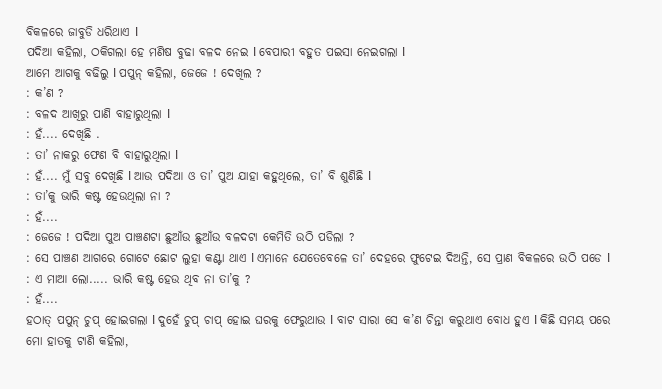ବିକଳରେ ଜାବୁଡି ଧରିଥାଏ l
ପଦିଆ କହିଲା, ଠକିଗଲା ହେ ମଣିଷ ବୁଢା ବଳଦ ନେଇ l ବେପାରୀ ବହୁତ ପଇସା ନେଇଗଲା l
ଆମେ ଆଗକୁ ବଢିଲୁ l ପପୁନ୍ କହିଲା, ଜେଜେ ! ଦେଖିଲ ?
: କ’ଣ ?
: ବଳଦ ଆଖିରୁ ପାଣି ବାହାରୁଥିଲା l
: ହଁ.... ଦେଖିଛି .
: ତା’ ନାକରୁ ଫେଣ ବି ବାହାରୁଥିଲା l
: ହଁ.... ମୁଁ ସବୁ ଦେଖିଛି l ଆଉ ପଦିଆ ଓ ତା’ ପୁଅ ଯାହା କହୁଥିଲେ, ତା’ ବି ଶୁଣିଛି l
: ତା’କୁ ଭାରି କଷ୍ଟ ହେଉଥିଲା ନା ?
: ହଁ....
: ଜେଜେ ! ପଦିଆ ପୁଅ ପାଞ୍ଚଣଟା ଛୁଆଁଉ ଛୁଆଁଉ ବଳଦଟା କେମିତି ଉଠି ପଡିଲା ?
: ସେ ପାଞ୍ଚଣ ଆଗରେ ଗୋଟେ ଛୋଟ ଲୁହା କଣ୍ଟା ଥାଏ l ଏମାନେ ଯେତେବେଳେ ତା’ ଦେହରେ ଫୁଟେଇ ଦିଅନ୍ତି, ସେ ପ୍ରାଣ ବିକଳରେ ଉଠି ପଡେ l
: ଏ ମାଆ ଲୋ..... ଭାରି କଷ୍ଟ ହେଉ ଥିବ ନା ତା’କୁ ?
: ହଁ....
ହଠାତ୍ ପପୁନ୍ ଚୁପ୍ ହୋଇଗଲା l ଦୁହେଁ ଚୁପ୍ ଚାପ୍ ହୋଇ ଘରକୁ ଫେରୁଥାଉ l ବାଟ ସାରା ସେ କ’ଣ ଚିନ୍ତା କରୁଥାଏ ବୋଧ ହୁଏ l କିଛି ସମୟ ପରେ ମୋ ହାତକୁ ଟାଣି କହିଲା,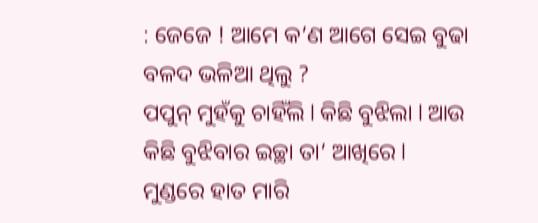: ଜେଜେ ! ଆମେ କ’ଣ ଆଗେ ସେଇ ବୁଢା ବଳଦ ଭଳିଆ ଥିଲୁ ?
ପପୁନ୍ ମୁହଁକୁ ଚାହିଁଲି l କିଛି ବୁଝିଲା l ଆଉ କିଛି ବୁଝିବାର ଇଚ୍ଛା ତା’ ଆଖିରେ l
ମୁଣ୍ଡରେ ହାତ ମାରି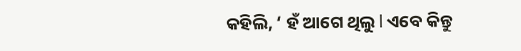କହିଲି, ‘ ହଁ ଆଗେ ଥିଲୁ l ଏବେ କିନ୍ତୁ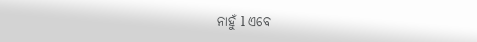ନାହୁଁ l ଏବେ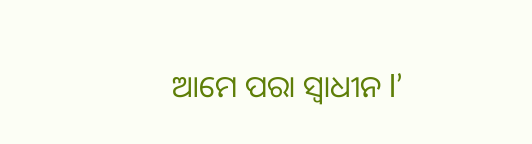ଆମେ ପରା ସ୍ୱାଧୀନ l’